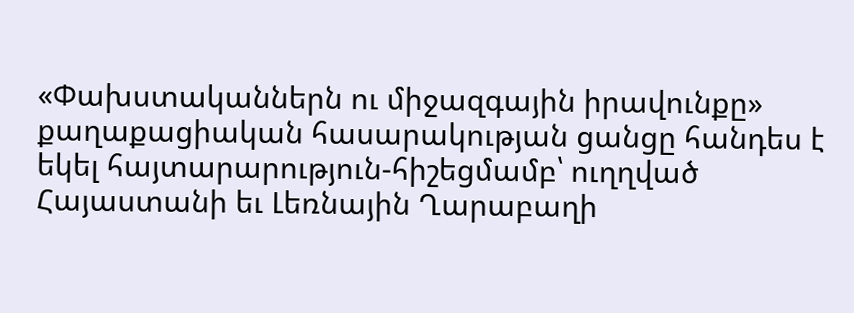«Փախստականներն ու միջազգային իրավունքը» քաղաքացիական հասարակության ցանցը հանդես է եկել հայտարարություն-հիշեցմամբ՝ ուղղված Հայաստանի եւ Լեռնային Ղարաբաղի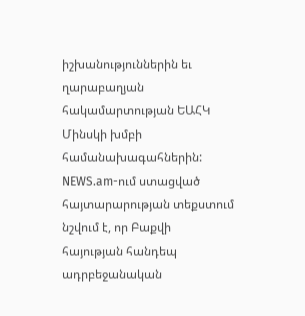իշխանություններին եւ ղարաբաղյան հակամարտության ԵԱՀԿ Մինսկի խմբի համանախագահներին: NEWS.am-ում ստացված հայտարարության տեքստում նշվում է, որ Բաքվի հայության հանդեպ ադրբեջանական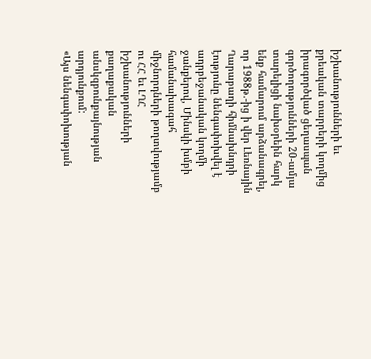իշխանությունների եւ քրեական տարրերի կողմից իրագործված ցեղասպան գործողությունների 20-ամյա տարելիցի նախօրեին հարկ ենք համարում արձանագրել, որ 1988թ.-ից ի վեր Լեռնային Ղարաբաղի հիմնախնդրի էությունը նենգափոխվել է ադրբեջանական կողմի ջանքերով, Մինսկի խմբի համանախագահ միջնորդների թողտվությամբ ու ՀՀ եւ ԼՂՀ իշխանությունների քաղաքական անսկզբունքայնության արդյունքում:
«Այս նենգափոխության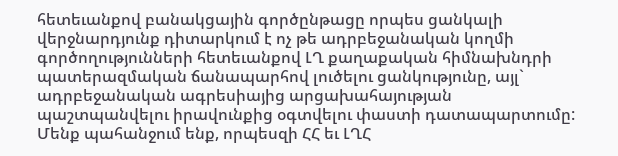հետեւանքով բանակցային գործընթացը որպես ցանկալի վերջնարդյունք դիտարկում է ոչ թե ադրբեջանական կողմի գործողությունների հետեւանքով ԼՂ քաղաքական հիմնախնդրի պատերազմական ճանապարհով լուծելու ցանկությունը, այլ` ադրբեջանական ագրեսիայից արցախահայության պաշտպանվելու իրավունքից օգտվելու փաստի դատապարտումը:
Մենք պահանջում ենք, որպեսզի ՀՀ եւ ԼՂՀ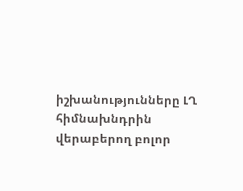իշխանությունները ԼՂ հիմնախնդրին վերաբերող բոլոր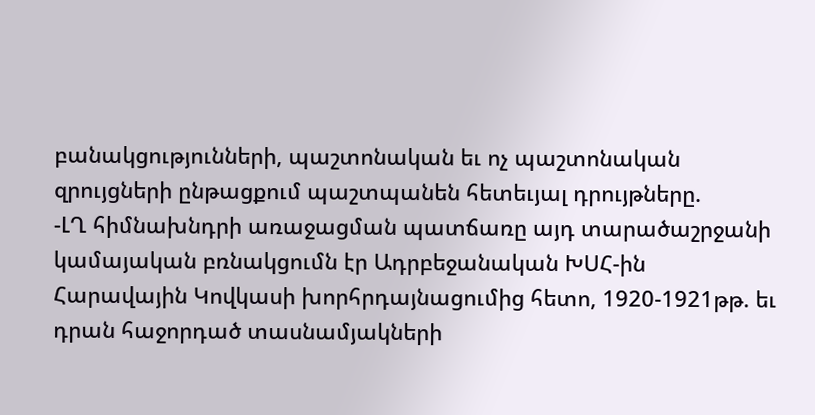բանակցությունների, պաշտոնական եւ ոչ պաշտոնական զրույցների ընթացքում պաշտպանեն հետեւյալ դրույթները.
-ԼՂ հիմնախնդրի առաջացման պատճառը այդ տարածաշրջանի կամայական բռնակցումն էր Ադրբեջանական ԽՍՀ-ին Հարավային Կովկասի խորհրդայնացումից հետո, 1920-1921թթ. եւ դրան հաջորդած տասնամյակների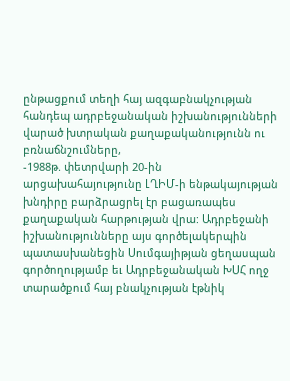ընթացքում տեղի հայ ազգաբնակչության հանդեպ ադրբեջանական իշխանությունների վարած խտրական քաղաքականությունն ու բռնաճնշումները,
-1988թ. փետրվարի 20-ին արցախահայությունը ԼՂԻՄ-ի ենթակայության խնդիրը բարձրացրել էր բացառապես քաղաքական հարթության վրա: Ադրբեջանի իշխանությունները այս գործելակերպին պատասխանեցին Սումգայիթյան ցեղասպան գործողությամբ եւ Ադրբեջանական ԽՍՀ ողջ տարածքում հայ բնակչության էթնիկ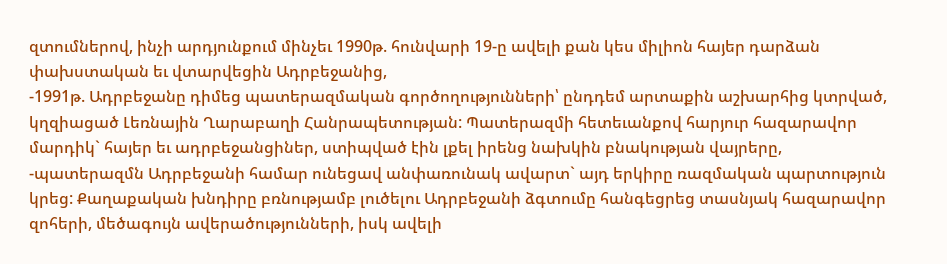զտումներով, ինչի արդյունքում մինչեւ 1990թ. հունվարի 19-ը ավելի քան կես միլիոն հայեր դարձան փախստական եւ վտարվեցին Ադրբեջանից,
-1991թ. Ադրբեջանը դիմեց պատերազմական գործողությունների՝ ընդդեմ արտաքին աշխարհից կտրված, կղզիացած Լեռնային Ղարաբաղի Հանրապետության: Պատերազմի հետեւանքով հարյուր հազարավոր մարդիկ` հայեր եւ ադրբեջանցիներ, ստիպված էին լքել իրենց նախկին բնակության վայրերը,
-պատերազմն Ադրբեջանի համար ունեցավ անփառունակ ավարտ` այդ երկիրը ռազմական պարտություն կրեց: Քաղաքական խնդիրը բռնությամբ լուծելու Ադրբեջանի ձգտումը հանգեցրեց տասնյակ հազարավոր զոհերի, մեծագույն ավերածությունների, իսկ ավելի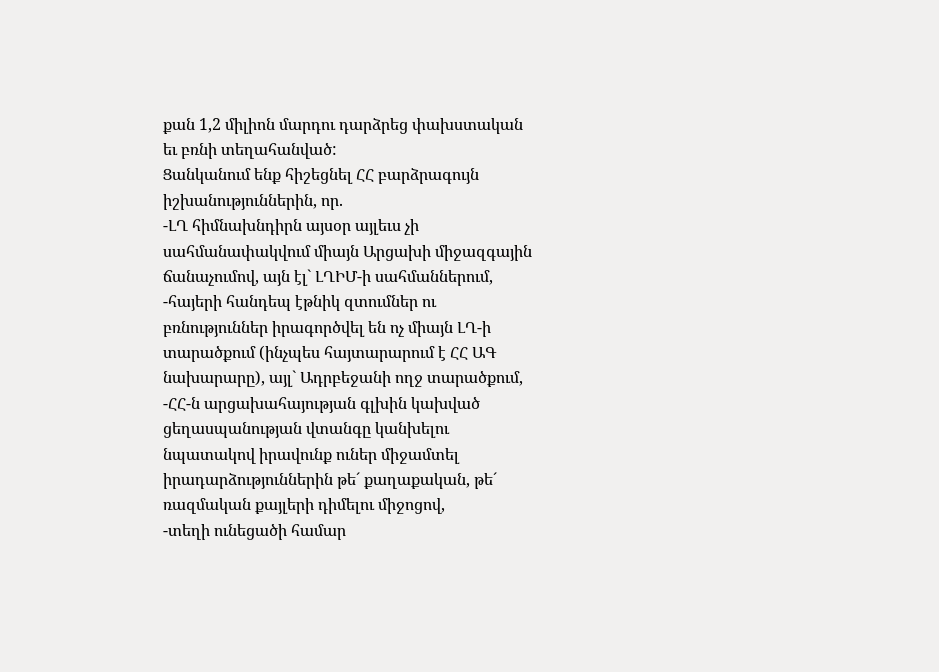քան 1,2 միլիոն մարդու դարձրեց փախստական եւ բռնի տեղահանված:
Ցանկանում ենք հիշեցնել ՀՀ բարձրագույն իշխանություններին, որ.
-ԼՂ հիմնախնդիրն այսօր այլեւս չի սահմանափակվում միայն Արցախի միջազգային ճանաչումով, այն էլ` ԼՂԻՄ-ի սահմաններում,
-հայերի հանդեպ էթնիկ զտումներ ու բռնություններ իրագործվել են ոչ միայն ԼՂ-ի տարածքում (ինչպես հայտարարում է ՀՀ ԱԳ նախարարը), այլ` Ադրբեջանի ողջ տարածքում,
-ՀՀ-ն արցախահայության գլխին կախված ցեղասպանության վտանգը կանխելու նպատակով իրավունք ուներ միջամտել իրադարձություններին թե´ քաղաքական, թե´ ռազմական քայլերի դիմելու միջոցով,
-տեղի ունեցածի համար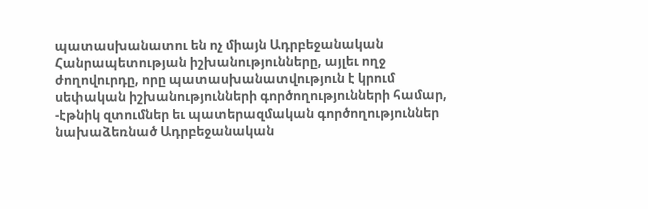պատասխանատու են ոչ միայն Ադրբեջանական Հանրապետության իշխանությունները, այլեւ ողջ ժողովուրդը, որը պատասխանատվություն է կրում սեփական իշխանությունների գործողությունների համար,
-էթնիկ զտումներ եւ պատերազմական գործողություններ նախաձեռնած Ադրբեջանական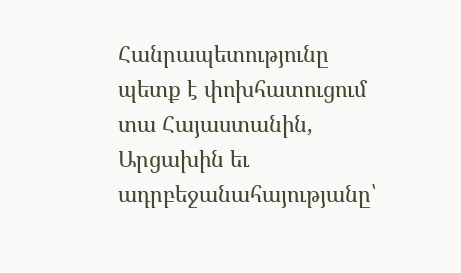Հանրապետությունը պետք է փոխհատուցում տա Հայաստանին, Արցախին եւ ադրբեջանահայությանը՝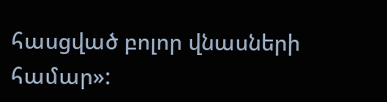հասցված բոլոր վնասների համար»: